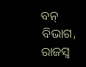ବନ୍‌ ବିଭାଗ, ରାଜସ୍ବ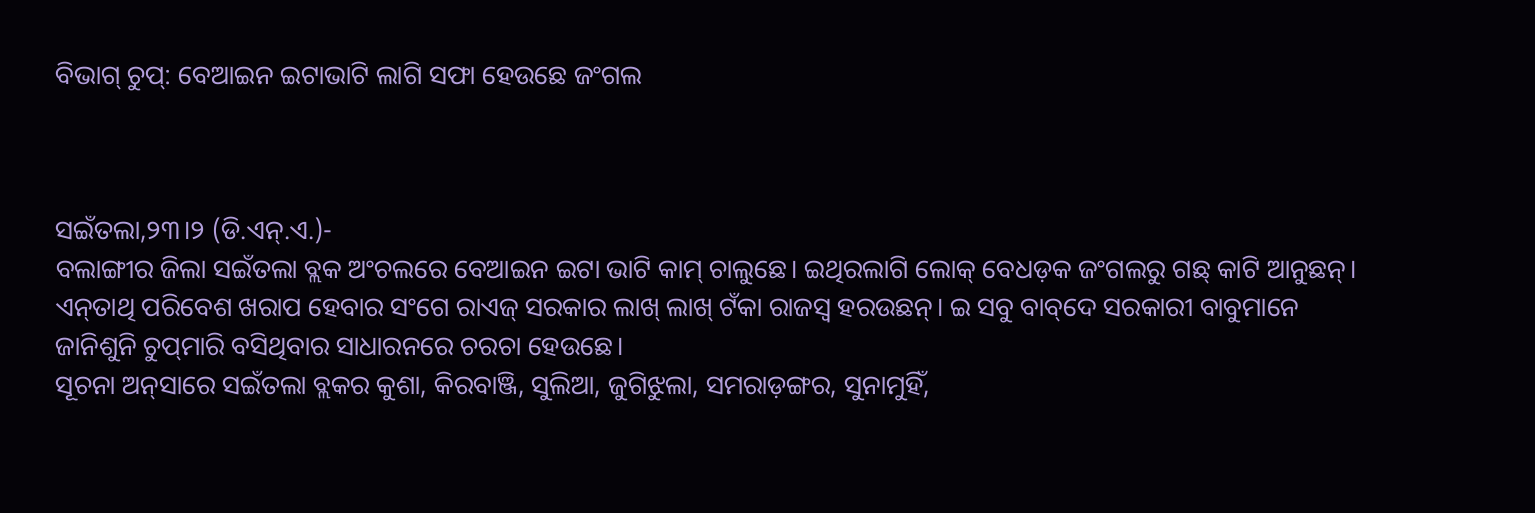ବିଭାଗ୍‌ ଚୁପ୍‌: ବେଆଇନ ଇଟାଭାଟି ଲାଗି ସଫା ହେଉଛେ ଜଂଗଲ



ସଇଁତଲା,୨୩।୨ (ଡି.ଏନ୍‌.ଏ.)-
ବଲାଙ୍ଗୀର ଜିଲା ସଇଁତଲା ବ୍ଲକ ଅଂଚଲରେ ବେଆଇନ ଇଟା ଭାଟି କାମ୍‌ ଚାଲୁଛେ। ଇଥିରଲାଗି ଲୋକ୍‌ ବେଧଡ଼କ ଜଂଗଲରୁ ଗଛ୍‌ କାଟି ଆନୁଛନ୍‌। ଏନ୍‌ତାଥି ପରିବେଶ ଖରାପ ହେବାର ସଂଗେ ରାଏଜ୍‌ ସରକାର ଲାଖ୍‌ ଲାଖ୍‌ ଟଁକା ରାଜସ୍ବ ହରଉଛନ୍‌। ଇ ସବୁ ବାବ୍‌ଦେ ସରକାରୀ ବାବୁମାନେ ଜାନିଶୁନି ଚୁପ୍‌ମାରି ବସିଥିବାର ସାଧାରନରେ ଚରଚା ହେଉଛେ।
ସୂଚନା ଅନ୍‌ସାରେ ସଇଁତଲା ବ୍ଲକର କୁଶା, କିରବାଞ୍ଜି, ସୁଲିଆ, ଜୁଗିଝୁଲା, ସମରାଡ଼ଙ୍ଗର, ସୁନାମୁହିଁ,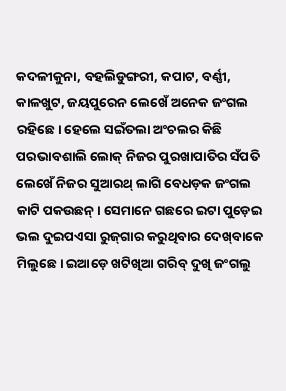କଦଳୀକୁନା, ବହଲିଡୁଙ୍ଗରୀ, କପାଟ, ବର୍ଣ୍ଣୀ, କାଳଖୁଟ, ଜୟପୁରେନ ଲେଖେଁ ଅନେକ ଜଂଗଲ ରହିଛେ। ହେଲେ ସଇଁତଲା ଅଂଚଲର କିଛି ପରଭାବଶାଲି ଲୋକ୍‌ ନିଜର ପୁରଖାପାତିର ସଁପତି ଲେଖେଁ ନିଜର ସୁଆରଥ୍‌ ଲାଗି ବେଧଡ଼କ ଜଂଗଲ କାଟି ପକଉଛନ୍‌। ସେମାନେ ଗଛରେ ଇଟା ପୁଡ଼େଇ ଭଲ ଦୁଇପଏସା ରୁଜ୍‌ଗାର କରୁଥିବାର ଦେଖ୍‌ବାକେ ମିଲୁଛେ। ଇଆଡ଼େ ଖଟିଖିଆ ଗରିବ୍‌ ଦୁଖି ଜଂଗଲୁ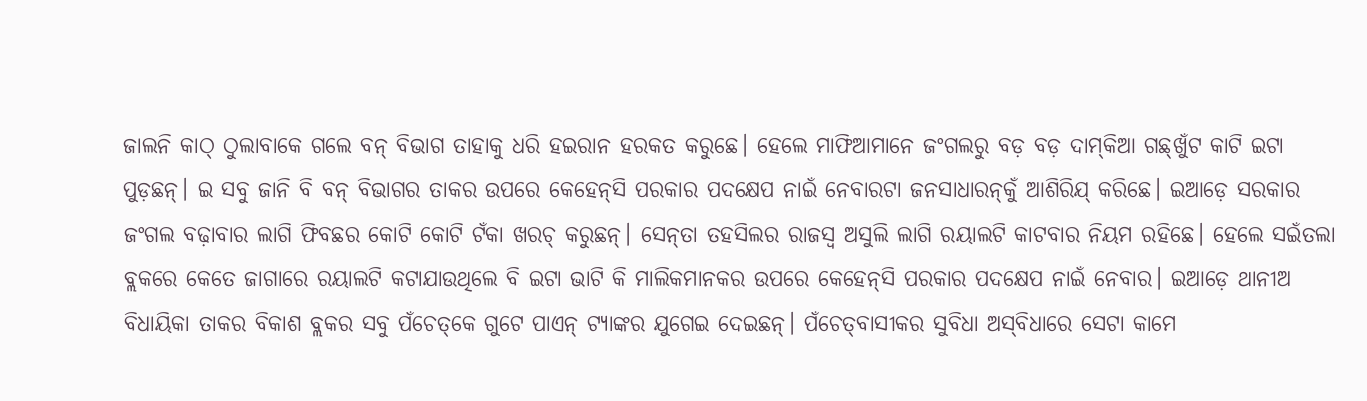ଜାଲନି କାଠ୍‌ ଠୁଲାବାକେ ଗଲେ ବନ୍‌ ବିଭାଗ ତାହାକୁ ଧରି ହଇରାନ ହରକତ କରୁଛେ। ହେଲେ ମାଫିଆମାନେ ଜଂଗଲରୁ ବଡ଼ ବଡ଼ ଦାମ୍‌କିଆ ଗଛ୍‌ଖୁଁଟ କାଟି ଇଟା ପୁଡ଼ଛନ୍‌। ଇ ସବୁ ଜାନି ବି ବନ୍‌ ବିଭାଗର ତାକର ଉପରେ କେହେନ୍‌ସି ପରକାର ପଦକ୍ଷେପ ନାଇଁ ନେବାରଟା ଜନସାଧାରନ୍‌କୁଁ ଆଶିରିଯ୍‌ କରିଛେ। ଇଆଡ଼େ ସରକାର ଜଂଗଲ ବଢ଼ାବାର ଲାଗି ଫିବଛର କୋଟି କୋଟି ଟଁକା ଖରଚ୍‌ କରୁଛନ୍‌। ସେନ୍‌ତା ତହସିଲର ରାଜସ୍ବ ଅସୁଲି ଲାଗି ରୟାଲଟି କାଟବାର ନିୟମ ରହିଛେ। ହେଲେ ସଇଁତଲା ବ୍ଲକରେ କେତେ ଜାଗାରେ ରୟାଲଟି କଟାଯାଉଥିଲେ ବି ଇଟା ଭାଟି କି ମାଲିକମାନକର ଉପରେ କେହେନ୍‌ସି ପରକାର ପଦକ୍ଷେପ ନାଇଁ ନେବାର। ଇଆଡ଼େ ଥାନୀଅ ବିଧାୟିକା ତାକର ବିକାଶ ବ୍ଲକର ସବୁ ପଁଚେତ୍‌କେ ଗୁଟେ ପାଏନ୍‌ ଟ୍ୟାଙ୍କର ଯୁଗେଇ ଦେଇଛନ୍‌। ପଁଚେତ୍‌ବାସୀକର ସୁବିଧା ଅସ୍‌ବିଧାରେ ସେଟା କାମେ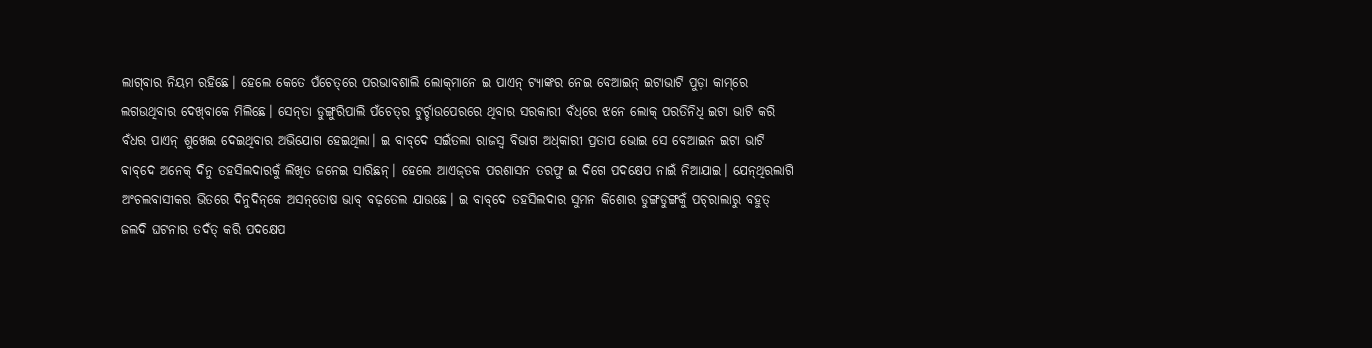ଲାଗ୍‌ବାର ନିୟମ ରହିଛେ। ହେଲେ କେତେ ପଁଚେତ୍‌ରେ ପରଭାବଶାଲି ଲୋକ୍‌ମାନେ ଇ ପାଏନ୍‌ ଟ୍ୟାଙ୍କର ନେଇ ବେଆଇନ୍‌ ଇଟାଭାଟି ପୁଡ଼ା କାମ୍‌ରେ ଲଗଉଥିବାର ଦେଖ୍‌ବାକେ ମିଲିଛେ। ସେନ୍‌ତା ଡୁଙ୍ଗୁରିପାଲି ପଁଚେତ୍‌ର ଟୁର୍ଚ୍ଚାଉପେରରେ ଥିବାର ସରକାରୀ ବଁଧ୍‌ରେ ଝନେ ଲୋକ୍‌ ପରତିନିଧି ଇଟା ଭାଟି କରି ବଁଧର ପାଏନ୍‌ ଶୁଖେଇ ଦେଇଥିବାର ଅଭିଯୋଗ ହେଇଥିଲା। ଇ ବାବ୍‌ଦେ ସଇଁତଲା ରାଜସ୍ବ ବିଭାଗ ଅଧ୍‌କାରୀ ପ୍ରତାପ ଭୋଇ ସେ ବେଆଇନ ଇଟା ଭାଟି ବାବ୍‌ଦେ ଅନେକ୍‌ ଦିନୁ ତହସିଲଦାରକୁଁ ଲିଖିତ ଜନେଇ ସାରିଛନ୍‌। ହେଲେ ଆଏଜ୍‌ତକ ପରଶାସନ ତରଫୁ ଇ ଦିଗେ ପଦକ୍ଷେପ ନାଇଁ ନିଆଯାଇ। ଯେନ୍‌ଥିରଲାଗି ଅଂଚଲବାସୀକର ଭିତରେ ଦିନୁଦିନ୍‌କେ ଅସନ୍‌ତୋଷ ଭାବ୍‌ ବଢ଼ତେଲ ଯାଉଛେ। ଇ ବାବ୍‌ଦେ ତହସିଲଦାର ସୁମନ କିଶୋର ଡୁଙ୍ଗଡୁଙ୍ଗକୁଁ ପଚ୍‌ରାଲାରୁ ବହୁତ୍‌ ଜଲଦି ଘଟନାର ତଦଁତ୍‌ କରି ପଦକ୍ଷେପ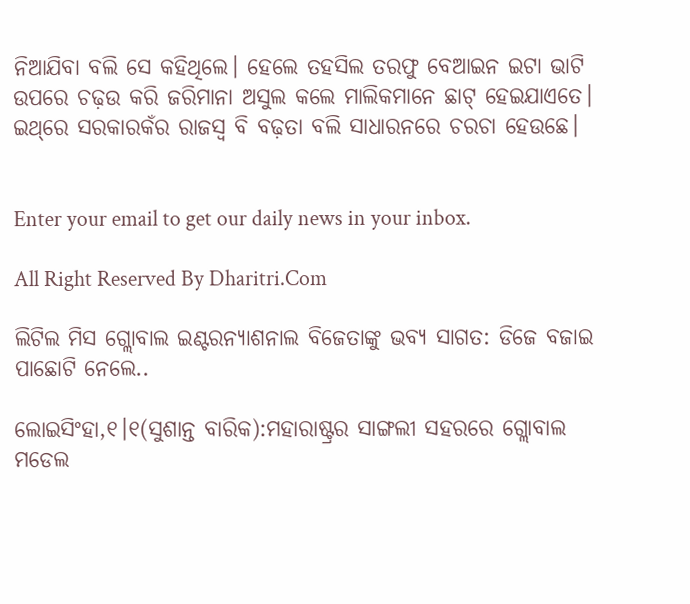ନିଆଯିବା ବଲି ସେ କହିଥିଲେ। ହେଲେ ତହସିଲ ତରଫୁ ବେଆଇନ ଇଟା ଭାଟି ଉପରେ ଚଢ଼ଉ କରି ଜରିମାନା ଅସୁଲ କଲେ ମାଲିକମାନେ ଛାଟ୍‌ ହେଇଯାଏତେ। ଇଥ୍‌ରେ ସରକାରକଁର ରାଜସ୍ବ ବି ବଢ଼ତା ବଲି ସାଧାରନରେ ଚରଚା ହେଉଛେ।


Enter your email to get our daily news in your inbox.

All Right Reserved By Dharitri.Com

ଲିଟିଲ ମିସ ଗ୍ଲୋବାଲ ଇଣ୍ଟରନ୍ୟାଶନାଲ ବିଜେତାଙ୍କୁ ଭବ୍ୟ ସାଗତ: ଡିଜେ ବଜାଇ ପାଛୋଟି ନେଲେ..

ଲୋଇସିଂହା,୧।୧(ସୁଶାନ୍ତ ବାରିକ):ମହାରାଷ୍ଟ୍ରର ସାଙ୍ଗଲୀ ସହରରେ ଗ୍ଲୋବାଲ ମଡେଲ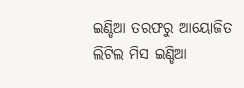ଇଣ୍ଡିଆ ତରଫରୁ ଆୟୋଜିତ ଲିଟିଲ ମିସ ଇଣ୍ଡିଆ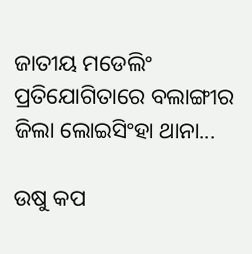ଜାତୀୟ ମଡେଲିଂ ପ୍ରତିଯୋଗିତାରେ ବଲାଙ୍ଗୀର ଜିଲା ଲୋଇସିଂହା ଥାନା...

ଉଷୁ କପ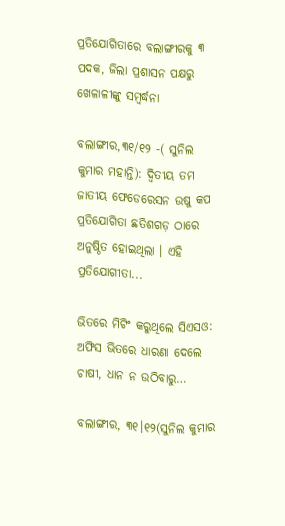ପ୍ରତିଯୋଗିତାରେ ବଲାଙ୍ଗୀରକୁ ୩ ପଦକ, ଜିଲା ପ୍ରଶାସନ ପକ୍ଷରୁ ଖେଳାଳୀଙ୍କୁ ସମ୍ବର୍ଦ୍ଧନା

ବଲାଙ୍ଗୀର,୩୧/୧୨ -( ସୁନିଲ କୁମାର ମହାନ୍ତି): ଦ୍ବିତୀୟ ତମ ଜାତୀୟ ଫେଡେରେସନ ଉଷୁ କପ ପ୍ରତିଯୋଗିତା ଛତିଶଗଡ଼ ଠାରେ ଅନୁଷ୍ଠିତ ହୋଇଥିଲା । ଏହି ପ୍ରତିଯୋଗୀତା...

ଭିତରେ ମିଟିଂ କରୁଥିଲେ ସିଏସଓ: ଅଫିସ ଭିତରେ ଧାରଣା ଦେଲେ ଚାଷୀ, ଧାନ ନ ଉଠିବାରୁ…

ବଲାଙ୍ଗୀର, ୩୧।୧୨(ସୁନିଲ କୁମାର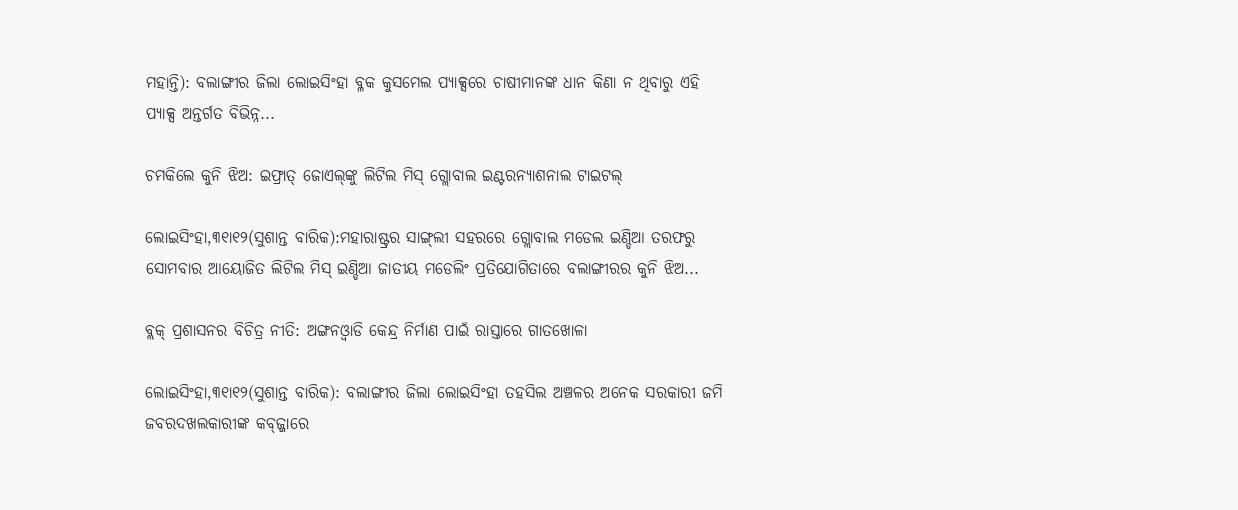ମହାନ୍ତି): ବଲାଙ୍ଗୀର ଜିଲା ଲୋଇସିଂହା ବ୍ଳକ କୁସମେଲ ପ୍ୟାକ୍ସରେ ଚାଷୀମାନଙ୍କ ଧାନ କିଣା ନ ଥିବାରୁ ଏହି ପ୍ୟାକ୍ସ ଅନ୍ତର୍ଗତ ବିଭିନ୍ନ...

ଚମକିଲେ କୁନି ଝିଅ: ଇଫ୍ରାତ୍‌ ଜୋଏଲ୍‌ଙ୍କୁ ଲିଟିଲ ମିସ୍‌ ଗ୍ଲୋବାଲ ଇଣ୍ଟରନ୍ୟାଶନାଲ ଟାଇଟଲ୍‌

ଲୋଇସିଂହା,୩୧ା୧୨(ସୁଶାନ୍ତ ବାରିକ):ମହାରାଷ୍ଟ୍ରର ସାଙ୍ଗ୍‌ଲୀ ସହରରେ ଗ୍ଲୋବାଲ ମଡେଲ ଇଣ୍ଡିଆ ତରଫରୁ ସୋମବାର ଆୟୋଜିତ ଲିଟିଲ ମିସ୍‌ ଇଣ୍ଡିଆ ଜାତୀୟ ମଡେଲିଂ ପ୍ରତିଯୋଗିତାରେ ବଲାଙ୍ଗୀରର କୁନି ଝିଅ...

ବ୍ଲକ୍‌ ପ୍ରଶାସନର ବିଚିତ୍ର ନୀତି: ଅଙ୍ଗନଓ୍ବାଡି କେନ୍ଦ୍ର ନିର୍ମାଣ ପାଇଁ ରାସ୍ତାରେ ଗାତଖୋଳା

ଲୋଇସିଂହା,୩୧ା୧୨(ସୁଶାନ୍ତ ବାରିକ): ବଲାଙ୍ଗୀର ଜିଲା ଲୋଇସିଂହା ତହସିଲ ଅଞ୍ଚଳର ଅନେକ ସରକାରୀ ଜମି ଜବରଦଖଲକାରୀଙ୍କ କବ୍‌ଜ୍ଜାରେ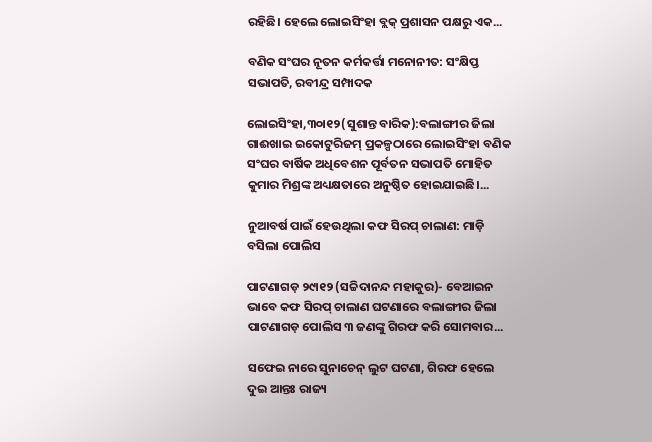ରହିଛି। ହେଲେ ଲୋଇସିଂହା ବ୍ଲକ୍‌ ପ୍ରଶାସନ ପକ୍ଷରୁ ଏକ...

ବଣିକ ସଂଘର ନୂତନ କର୍ମକର୍ତ୍ତା ମନୋନୀତ: ସଂକ୍ଷିପ୍ତ ସଭାପତି, ରବୀନ୍ଦ୍ର ସମ୍ପାଦକ

ଲୋଇସିଂହା,୩୦ା୧୨(ସୁଶାନ୍ତ ବାରିକ):ବଲାଙ୍ଗୀର ଜିଲା ଗାଈଖାଇ ଇକୋଟୁରିଜମ୍‌ ପ୍ରକଳ୍ପଠାରେ ଲୋଇସିଂହା ବଣିକ ସଂଘର ବାର୍ଷିକ ଅଧିବେଶନ ପୂର୍ବତନ ସଭାପତି ମୋହିତ କୁମାର ମିଶ୍ରଙ୍କ ଅଧ୍ୟକ୍ଷତାରେ ଅନୁଷ୍ଠିତ ହୋଇଯାଇଛି।...

ନୁଆବର୍ଷ ପାଇଁ ହେଉଥିଲା କଫ ସିରପ୍‌ ଚାଲାଣ: ମାଡ଼ି ବସିଲା ପୋଲିସ

ପାଟଣାଗଡ଼ ୨୯ା୧୨ (ସଚ୍ଚିଦାନନ୍ଦ ମହାକୁର)- ବେଆଇନ ଭାବେ କଫ ସିରପ୍‌ ଚାଲାଣ ଘଟଣାରେ ବଲାଙ୍ଗୀର ଜିଲା ପାଟଣାଗଡ଼ ପୋଲିସ ୩ ଜଣଙ୍କୁ ଗିରଫ କରି ସୋମବାର...

ସଫେଇ ନାରେ ସୁନାଚେନ୍ ଲୁଟ ଘଟଣା, ଗିରଫ ହେଲେ ଦୁଇ ଆନ୍ତଃ ରାଜ୍ୟ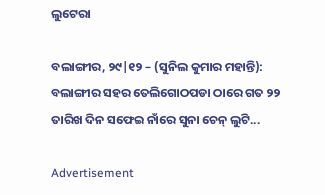ଲୁଟେରା

ବଲାଙ୍ଗୀର, ୨୯|୧୨ – (ସୁନିଲ କୁମାର ମହାନ୍ତି): ବଲାଙ୍ଗୀର ସହର ତେଲିଗୋଠପଡା ଠାରେ ଗତ ୨୨ ତାରିଖ ଦିନ ସଫେଇ ନାଁରେ ସୁନା ଚେନ୍ ଲୁଟି...

Advertisement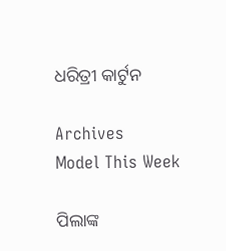ଧରିତ୍ରୀ କାର୍ଟୁନ

Archives
Model This Week

ପିଲାଙ୍କ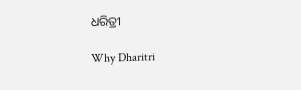ଧରିତ୍ରୀ

Why Dharitri